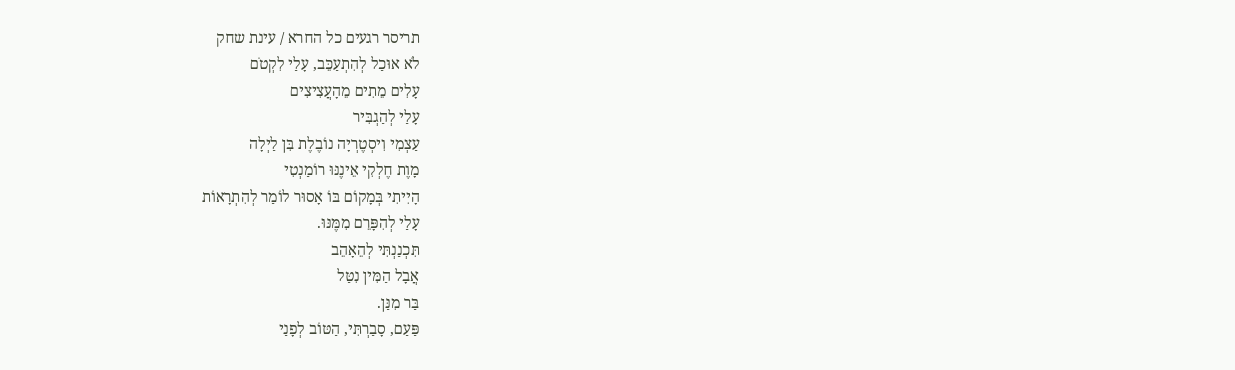תריסר רגעים כל החרא / עינת שחק
לֹא אוּכַל לְהִתְעַכֵּב, עָלַי לִקְטֹם
עָלִים מֵתִים מֵהָעֲצִיצִים
עָלַי לְהַגְבִּיר
עַצְמִי וִיסְטֶרְיָה נוֹבֶלֶת בִּן לַיְלָה
מָוֶת חֶלְקִי אֵינֶנּוּ רוֹמַנְטִי
הָיִיתִי בְּמָקוֹם בּוֹ אָסוּר לוֹמַר לְהִתְרָאוֹת
עָלַי לְהִפָּרֵם מִמֶּנּוּ.
תִּכְנַנְתִּי לְהֵאָהֵב
אֲבָל הַמִּין נִטַּל
בַּר מִנַּן.
פַּעַם, סָבַרְתִּי, הַטּוֹב לְפָנַי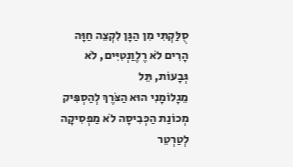סֻלַּקְתִּי מִן הַגָּן לִקְצֵה חַוָּה
הָרִים לֹא רֶלֶוַנְטִיִּים, לֹא גְּבָעוֹת, תֵּל
מֵגָלוֹמָנִי הוּא הַצֹּרֶךְ לְהַסְפִּיק
מְכוֹנַת הַכְּבִיסָה לֹא מַפְסִיקָה לְטַרְטֵר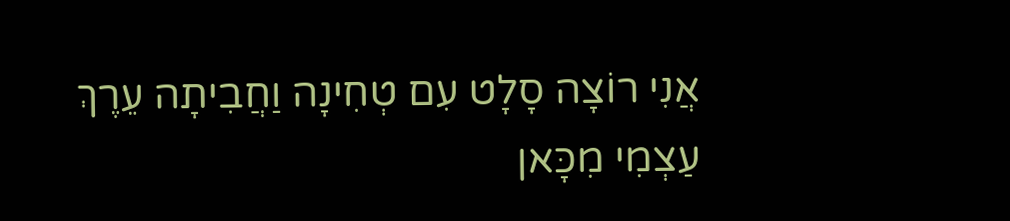אֲנִי רוֹצָה סָלָט עִם טְחִינָה וַחֲבִיתָה עֵרֶךְ
עַצְמִי מִכָּאן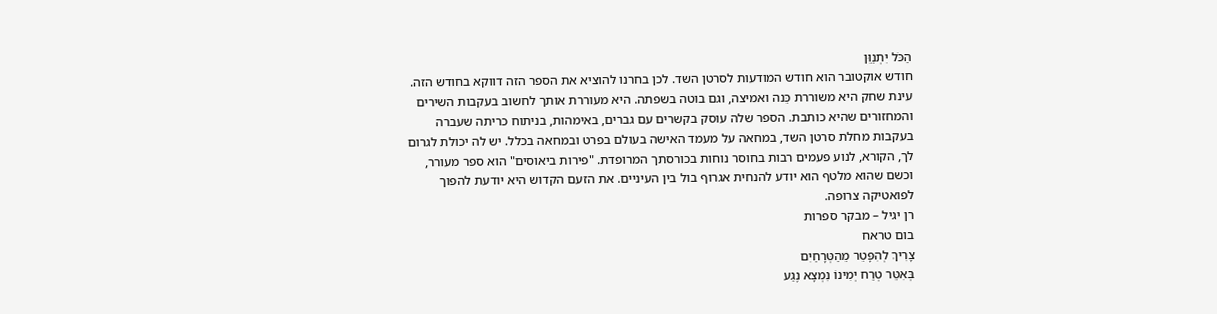הַכֹּל יִתְנַוֵּן
חודש אוקטובר הוא חודש המודעות לסרטן השד. לכן בחרנו להוציא את הספר הזה דווקא בחודש הזה. עינת שחק היא משוררת כֵּנה ואמיצה, וגם בוטה בשפתה. היא מעוררת אותך לחשוב בעקבות השירים והמחזורים שהיא כותבת. הספר שלה עוסק בקשרים עם גברים, באימהות, בניתוח כריתה שעברה בעקבות מחלת סרטן השד, במחאה על מעמד האישה בעולם בפרט ובמחאה בכלל. יש לה יכולת לגרום לך, הקורא, לנוע פעמים רבות בחוסר נוחות בכורסתך המרופדת. "פירות ביאוסים" הוא ספר מעורר, וכשם שהוא מלטף הוא יודע להנחית אגרוף בול בין העיניים. את הזעם הקדוש היא יודעת להפוך לפואטיקה צרופה.
רן יגיל – מבקר ספרות
בום טראח
צָרִיךְ לְהִפָּטֵר מֵהַטְּרָחַיִם
בְּאִטֵּר טְרַח יְמִינוֹ נִמְצָא נֶגַע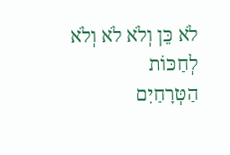לֹא כֵּן וְלֹא לֹא וְלֹא לְחַכּוֹת
הַטְּרָחַיִם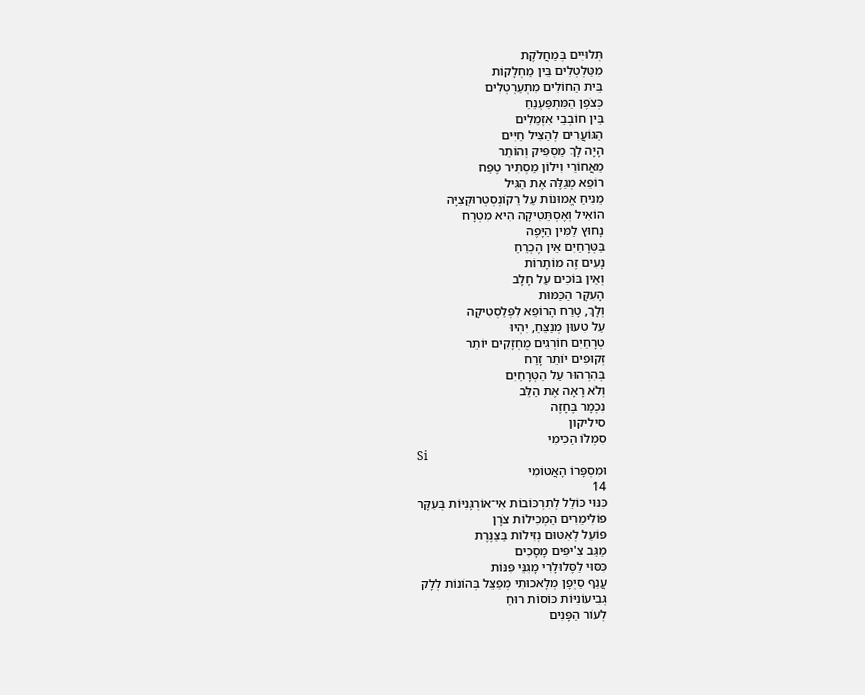תְּלוּיִים בְּמַחֲלֹקֶת
מִטַּלְטְלִים בֵּין מַחְלָקוֹת
בֵּית הַחוֹלִים מִתְעַרְטְלִים
כְּצֹפֶן הַמִּתְפַּעְנֵחַ
בֵּין חוֹבְבֵי אִזְמֵלִים
הַגּוֹעֲרִים לְהַצִּיל חַיִּים
הָיָה לָךְ מַסְפִּיק וְהוֹתֵר
מֵאֲחוֹרֵי וִילוֹן מַסְתִּיר טֶפַח
רוֹפֵא מְגַלֶּה אֶת הַגִּיל
מֵנִיחַ אֱמוּנוֹת עַל רֵקוֹנְסְטְרוּקְצִיָּה
הוֹאִיל וְאֶסְתֵּטִיקָה הִיא מִטְרָח
נָחוּץ לַמִּין הַיָּפֶה
בַּטְּרָחַיִם אֵין הֶכְרֵחַ
נָעִים זֶה מוֹתָרוֹת
וְאֵין בּוֹכִים עַל חָלָב
הָעִקָּר הַכַּמּוּת
וְלָךְ, טָרַח הָרוֹפֵא לִפְּלַסְטִיקָה
עַל טִעוּן מְנַצֵּחַ, יִהְיוּ
טְרָחַיִם חוֹרְגִים מֻחְזָקִים יוֹתֵר
זְקוּפִים יוֹתֵר זָרַח
בְּהִרְהוּר עַל הַטְּרָחַיִם
וְלֹא רָאָה אֶת הַלֵּב
נִכְמָר בֶּחָזֶה
סיליקון
סִמְלוֹ הַכִימִי
Si
וּמִסְפָּרוֹ הָאֲטוֹמִי
14
כִּנּוּי כּוֹלֵל לְתִרְכּוֹבוֹת אִי־אוֹרְגָּנִיּוֹת בְּעִקָּר
פּוֹלִימֵרִים הַמְכִילוֹת צֹרָן
פּוֹעֵל לְאִטּוּם נְזִילוֹת בַּצַּנֶּרֶת
מַגַּב צִ'יפִּים מָסָכִים
כִּסּוּי לַסֶּלוּלָרִי מָגִנֵּי פִּנּוֹת
עֲנַף סַיְפָן מְלָאכוּתִי מְפַצֵּל בְּהוֹנוֹת לְלָק
גְּבִיעוֹנִיּוֹת כּוֹסוֹת רוּחַ
לְעוֹר הַפָּנִים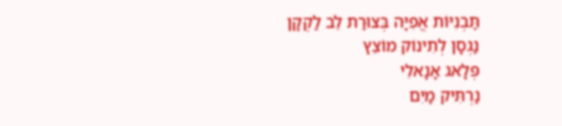תַּבְנִיּוֹת אֲפִיָּה בְּצוּרַת לֵב לַקְקָן
נַגְסָן לְתִינוֹק מוֹצֵץ
פְּלָאג אָנָאלִי
נַרְתִּיק מַיִם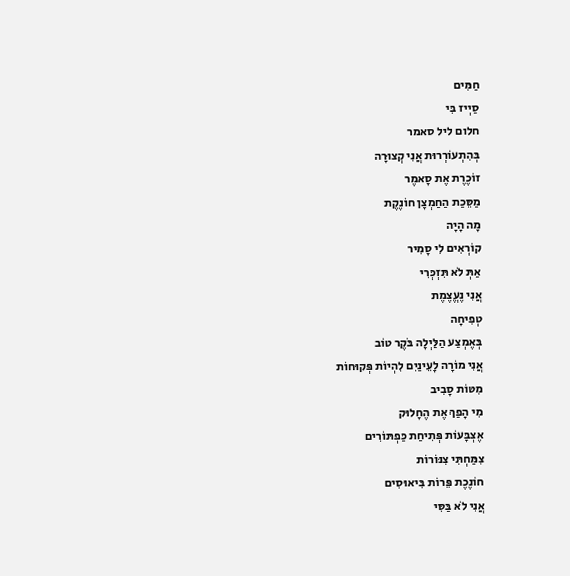חַמִּים
סַיְיז בִּי
חלום ליל סאמר
בְּהִתְעוֹרְרוּת אֲנִי קְצוּרָה
זוֹכֶרֶת אֶת סָאמֶר
מַסֵּכַת הַחַמְצָן חוֹנֶקֶת
מָה הָיָה
קוֹרְאִים לִי סָמִיר
אַתְּ לֹא תִּזְכְּרִי
אֲנִי נֶעֱצֶמֶת
טְפִיחָה
בְּאֶמְצַע הַלַּיְלָה בֹּקֶר טוֹב
אֲנִי מוֹרָה לָעֵינַיִם לִהְיוֹת פְּקוּחוֹת
מִטּוֹת סָבִיב
מִי הָפַךְ אֶת הֶחָלוּק
אֶצְבָּעוֹת פְּתִיחַת כַּפְתּוֹרִים
צִמַּחְתִּי צִנּוֹרוֹת
חוֹנֶכֶת פֵּרוֹת בִּיאוּסִים
אֲנִי לֹא בַּסִּי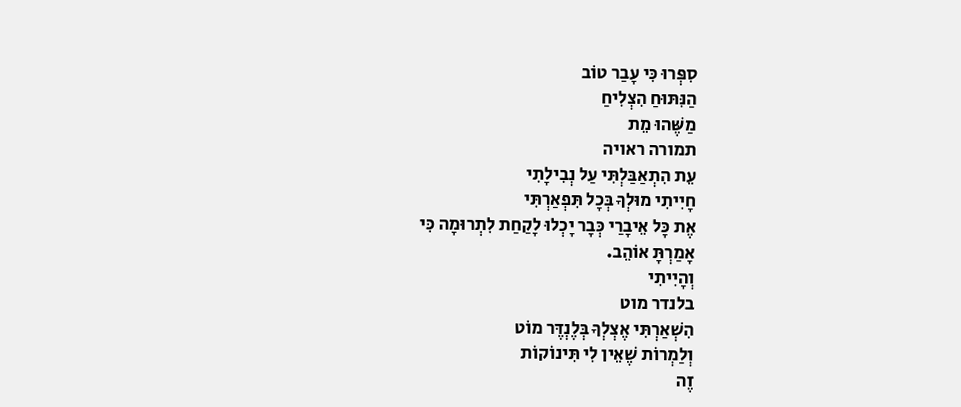סִפְּרוּ כִּי עָבַר טוֹב
הַנִּתּוּחַ הִצְלִיחַ
מַשֶּׁהוּ מֵת
תמורה ראויה
עֵת הִתְאַבַּלְתִּי עַל נְבִילָתִי
חָיִיתִי מוּלְךָ בְּכָל תִּפְאַרְתִּי
אֶת כָּל אֵיבָרַי כְּבָר יָכְלוּ לָקַחַת לִתְרוּמָה כִּי
אָמַרְתָּ אוֹהֵב.
וְהָיִיתִי
בלנדר מוט
הִשְׁאַרְתִּי אֶצְלְךָ בְּלֶנְדֶּר מוֹט
וְלַמְרוֹת שֶׁאֵין לִי תִּינוֹקוֹת
זֶה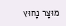מוּצָר נָחוּץ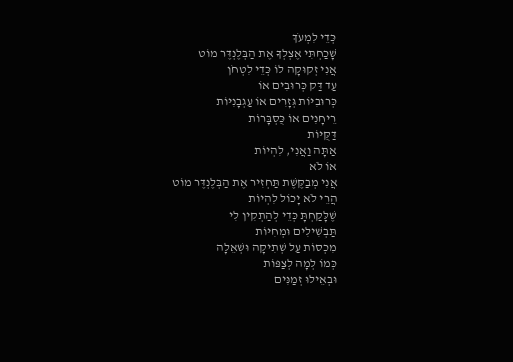כְּדֵי לִמְעֹךְ
שָׁכַחְתִּי אֶצְלְךָ אֶת הַבְּלֶנְדֶּר מוֹט
אֲנִי זְקוּקָה לוֹ כְּדֵי לִטְחֹן
עַד דַּק כְּרוּבִים אוֹ
כְּרוּבִיּוֹת גְּזָרִים אוֹ עַגְבָנִיּוֹת
רֵיחָנִים אוֹ כֻּסְבָּרוֹת
דַּקֻּיּוֹת
אַתָּה וַאֲנִי, לִהְיוֹת
אוֹ לֹא
אֲנִי מְבַקֶּשֶׁת תַּחְזִיר אֶת הַבְּלֶנְדֶּר מוֹט
הֲרֵי לֹא יָכוֹל לִהְיוֹת
שֶׁלָּקַחְתָּ כְּדֵי לְהַתְקִין לִי
תַּבְשִׁילִים וּמְחִיּוֹת
מִכְסוֹת עַל שְׁתִיקָה וּשְׁאֵלָה
כְּמוֹ לְמָה לְצַפּוֹת
וּבְאֵילוּ זְמַנִּים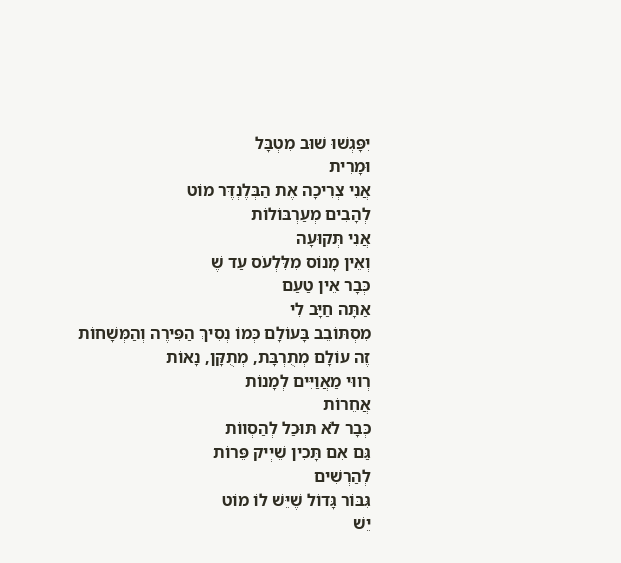יִפָּגְשׁוּ שׁוּב מִטְבָּל
וּמָרִית
אֲנִי צְרִיכָה אֶת הַבְּלֶנְדֶּר מוֹט
לְהָבִים מְעַרְבּוֹלוֹת
אֲנִי תְּקוּעָה
וְאֵין מָנוֹס מִלִּלְעֹס עַד שֶׁ
כְּבָר אֵין טַעַם
אַתָּה חַיָּב לִי
מִסְתּוֹבֵב בָּעוֹלָם כְּמוֹ נְסִיךְ הַפִּירֶה וְהַמְּשָׁחוֹת
זֶה עוֹלָם מְתֻרְבָּת, מְתֻקָּן, נָאוֹת
רְווּי מַאֲוַיִּים לְמָנוֹת
אֲחֵרוֹת
כְּבָר לֹא תּוּכַל לְהַסְווֹת
גַּם אִם תָּכִין שֵׁיְיק פֵּרוֹת
לְהַרְשִׁים
גִּבּוֹר גָּדוֹל שֶׁיֵּשׁ לוֹ מוֹט
יֵשׁ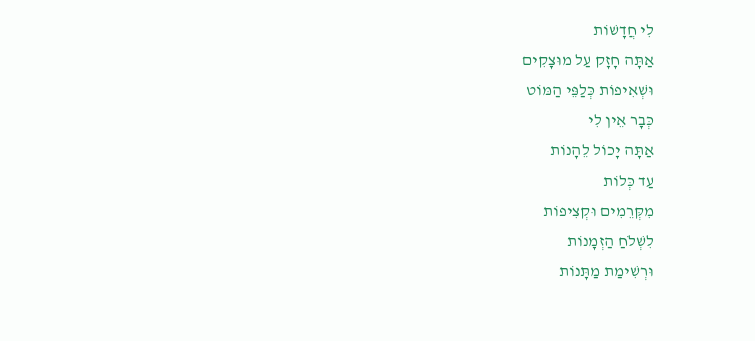לִי חֲדָשׁוֹת
אַתָּה חָזָק עַל מוּצָקִים
וּשְׁאִיפוֹת כְּלַפֵּי הַמּוֹט
כְּבָר אֵין לִי
אַתָּה יָכוֹל לֵהָנוֹת
עַד כְּלוֹת
מִקְּרֵמִים וּקְצִיפוֹת
לִשְׁלֹחַ הַזְמָנוֹת
וּרְשִׁימַת מַתָּנוֹת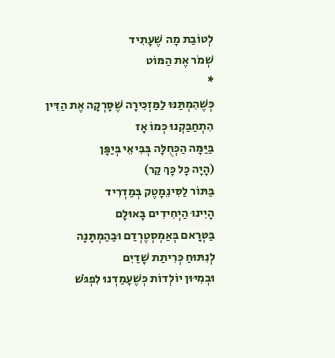לְטוֹבַת מָה שֶׁעָתִיד
שְׁמֹר אֶת הַמּוֹט
*
כְּשֶׁהִמְתַּנּוּ לַמַּזְכִּירָה שֶׁסָּרְקָה אֶת הַדִּין
הִתְחַבַּקְנוּ כְּמוֹ אָז
בַּיַּמָּה הַכְּחֻלָּה בְּבִּיאֵי בְּיַפָּן
(הָיָה כָּל כָּךְ קַר)
בַּתּוֹר לַסִּינֵמָטֶק בְּמַדְרִיד
הָיִינוּ הַיְחִידִים בָּאוּלָם
בַּטְּרָאם בְּאַמְסְטֶרְדַם וּבַהַמְתָּנָה
לְנִתּוּחַ כְּרִיתַת שָׁדַיִם
וּבְמִיּוּן יוֹלְדוֹת כְּשֶׁעָמַדְנוּ לִפְגֹּשׁ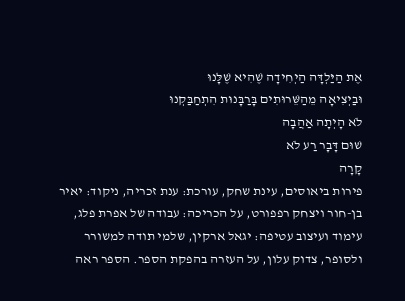אֶת הַיַּלְדָּה הַיְחִידָה שֶׁהִיא שֶׁלָּנוּ
וּבַיְצִיאָה מֵהַשֵּׁרוּתִים בָּרַבָּנוּת הִתְחַבַּקְנוּ
לֹא הָיְתָה אַהֲבָה
שׁוּם דָּבָר רַע לֹא
קָרָה
פירות ביאוסים, עינת שחק, עורכת: ענת זכריה, ניקוד: יאיר בן-חור ויצחק רפפורט, על הכריכה: עבודה של אפרת פלג, עימוד ועיצוב עטיפה: יגאל ארקין, שלמי תודה למשורר ולסופר, צדוק עלון, על העזרה בהפקת הספר. הספר ראה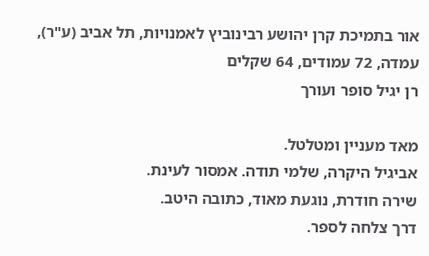אור בתמיכת קרן יהושע רבינוביץ לאמנויות, תל אביב (ע"ר), עמדה, 72 עמודים, 64 שקלים
רן יגיל סופר ועורך

מאד מעניין ומטלטל.
אביגיל היקרה, שלמי תודה. אמסור לעינת.
שירה חודרת, נוגעת מאוד, כתובה היטב.
דרך צלחה לספר.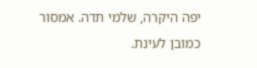יפה היקרה, שלמי תדה. אמסור כמובן לעינת.